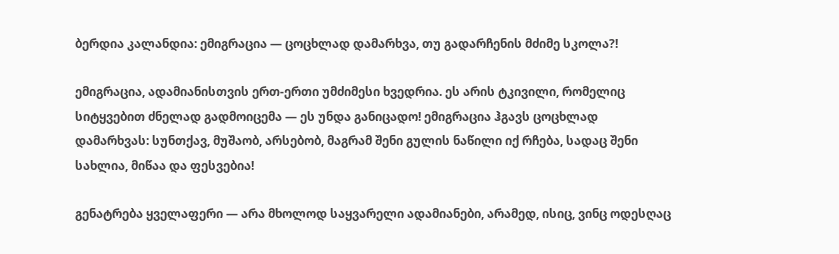ბერდია კალანდია: ემიგრაცია — ცოცხლად დამარხვა, თუ გადარჩენის მძიმე სკოლა?!

ემიგრაცია, ადამიანისთვის ერთ-ერთი უმძიმესი ხვედრია. ეს არის ტკივილი, რომელიც სიტყვებით ძნელად გადმოიცემა — ეს უნდა განიცადო! ემიგრაცია ჰგავს ცოცხლად დამარხვას: სუნთქავ, მუშაობ, არსებობ, მაგრამ შენი გულის ნაწილი იქ რჩება, სადაც შენი სახლია, მიწაა და ფესვებია!

გენატრება ყველაფერი — არა მხოლოდ საყვარელი ადამიანები, არამედ, ისიც, ვინც ოდესღაც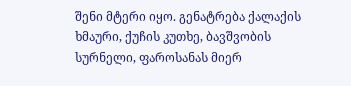შენი მტერი იყო. გენატრება ქალაქის ხმაური, ქუჩის კუთხე, ბავშვობის სურნელი, ფაროსანას მიერ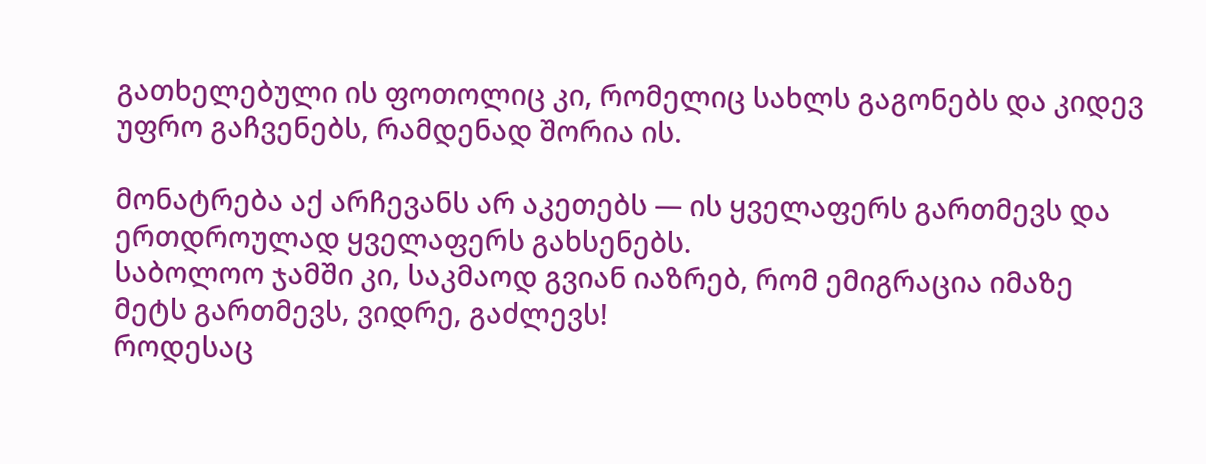გათხელებული ის ფოთოლიც კი, რომელიც სახლს გაგონებს და კიდევ უფრო გაჩვენებს, რამდენად შორია ის.

მონატრება აქ არჩევანს არ აკეთებს — ის ყველაფერს გართმევს და ერთდროულად ყველაფერს გახსენებს.
საბოლოო ჯამში კი, საკმაოდ გვიან იაზრებ, რომ ემიგრაცია იმაზე მეტს გართმევს, ვიდრე, გაძლევს!
როდესაც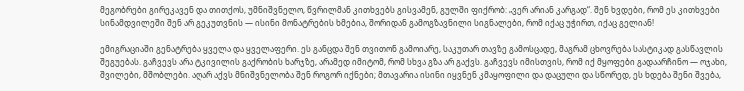მეგობრები გირეკავენ და თითქოს, უმნიშვნელო, წვრილმან კითხვებს გისვამენ, გულში ფიქრობ: „ვერ არიან კარგად“. შენ ხვდები, რომ ეს კითხვები სინამდვილეში შენ არ გეკუთვნის — ისინი მონატრების ხმებია, შორიდან გამოგზავნილი სიგნალები, რომ იქაც უჭირთ, იქაც გელიან!

ემიგრაციაში გენატრება ყველა და ყველაფერი. ეს განცდა შენ თვითონ გამოიარე, საკუთარ თავზე გამოსცადე, მაგრამ ცხოვრება სასტიკად გასწავლის შეგუებას. გაჩვევს არა ტკივილის გაქრობის ხარჯზე, არამედ იმიტომ, რომ სხვა გზა არ გაქვს. გაჩვევს იმისთვის, რომ იქ მყოფები გადაარჩინო — ოჯახი, შვილები, მშობლები. აღარ აქვს მნიშვნელობა შენ როგორ იქნები; მთავარია ისინი იყვნენ კმაყოფილი და დაცული და სწორედ, ეს ხდება შენი შვება,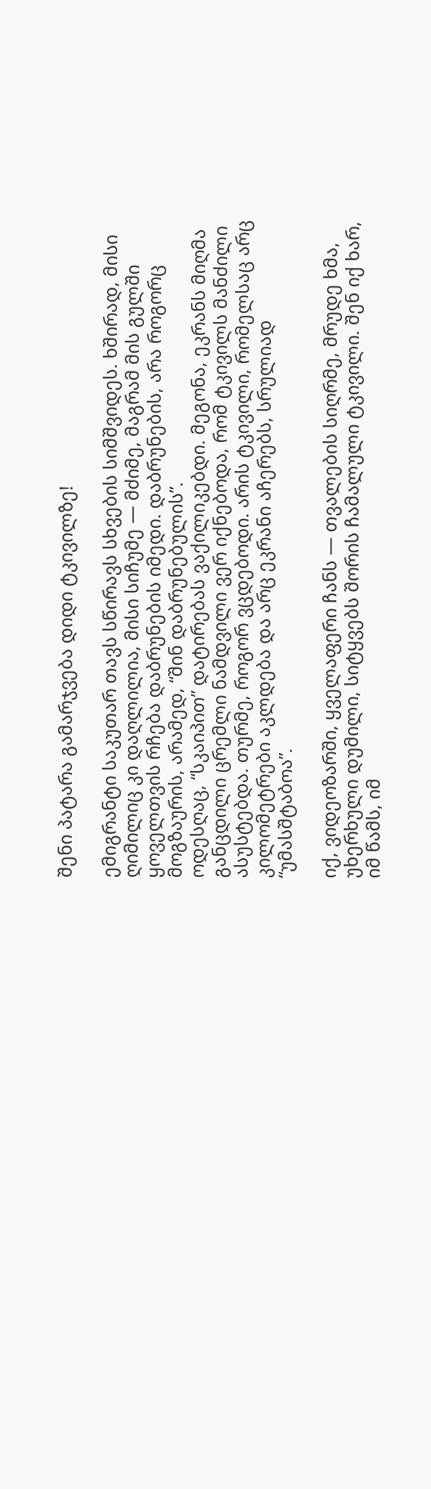შენი პატარა გამარჯვება დიდი ტკივილზე!

ემიგრანტი საკუთარ თავს სწირავს სხვების სიმშვიდეს. ხშირად, მისი ღიმილიც კი დაღლილია, მისი სიჩუმე — მძიმე, მაგრამ მის გულში ყოველთვის რჩება დაბრუნების იმედი. დაბრუნების, არა როგორც მოგზაურის, არამედ, “შინ დაბრუნებულის”.
ოდესღაც, “სკაიპით” დატირებას ვაქილიკებდი. მეგონა, ეკრანს მიღმა განცდილი ცრემლი ნამდვილი ვერ იქნებოდა, რომ ტკივილს მანძილი ასუსტებდა. თურმე, როგორ ვცდებოდი. არის ტკივილი, რომელსაც არც კილომეტრები აკლდება და არც ეკრანი აჩერებს, სრულიად “უმასშტაბოა”.

იქ, ვიდეოზარში, ყველაფერი ჩანს — თვალების სიღრმე, მრუდე ხმა, უხერხული დუმილი, სიტყვებს შორის ჩამალული ტკივილი. შენ იქ ხარ, იმ წამს, იმ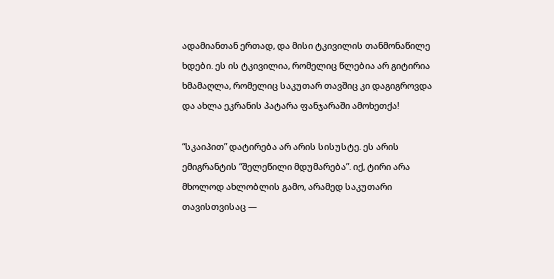ადამიანთან ერთად, და მისი ტკივილის თანმონაწილე ხდები. ეს ის ტკივილია, რომელიც წლებია არ გიტირია ხმამაღლა, რომელიც საკუთარ თავშიც კი დაგიგროვდა და ახლა ეკრანის პატარა ფანჯარაში ამოხეთქა!

“სკაიპით” დატირება არ არის სისუსტე. ეს არის ემიგრანტის “შელეწილი მდუმარება”. იქ, ტირი არა მხოლოდ ახლობლის გამო, არამედ საკუთარი თავისთვისაც —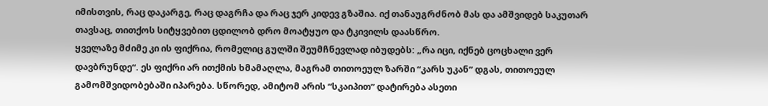იმისთვის, რაც დაკარგე, რაც დაგრჩა და რაც ჯერ კიდევ გზაშია. იქ თანაუგრძნობ მას და ამშვიდებ საკუთარ თავსაც, თითქოს სიტყვებით ცდილობ დრო მოატყუო და ტკივილს დაასწრო.
ყველაზე მძიმე კი ის ფიქრია, რომელიც გულში შეუმჩნევლად იბუდებს: „რა იცი, იქნებ ცოცხალი ვერ დავბრუნდე“. ეს ფიქრი არ ითქმის ხმამაღლა, მაგრამ თითოეულ ზარში “კარს უკან” დგას, თითოეულ გამომშვიდობებაში იპარება. სწორედ, ამიტომ არის “სკაიპით” დატირება ასეთი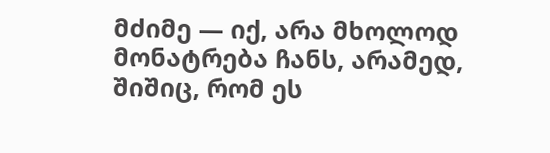მძიმე — იქ, არა მხოლოდ მონატრება ჩანს, არამედ, შიშიც, რომ ეს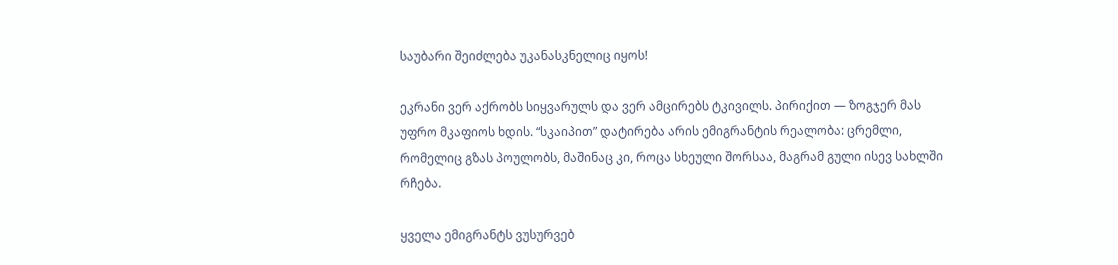საუბარი შეიძლება უკანასკნელიც იყოს!

ეკრანი ვერ აქრობს სიყვარულს და ვერ ამცირებს ტკივილს. პირიქით — ზოგჯერ მას უფრო მკაფიოს ხდის. “სკაიპით” დატირება არის ემიგრანტის რეალობა: ცრემლი, რომელიც გზას პოულობს, მაშინაც კი, როცა სხეული შორსაა, მაგრამ გული ისევ სახლში რჩება.

ყველა ემიგრანტს ვუსურვებ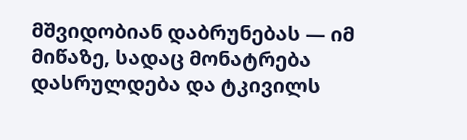მშვიდობიან დაბრუნებას — იმ მიწაზე, სადაც მონატრება დასრულდება და ტკივილს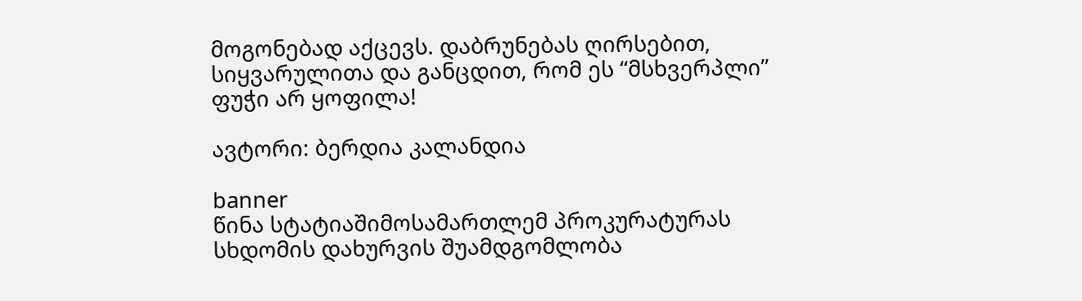მოგონებად აქცევს. დაბრუნებას ღირსებით, სიყვარულითა და განცდით, რომ ეს “მსხვერპლი” ფუჭი არ ყოფილა!

ავტორი: ბერდია კალანდია

banner
წინა სტატიაშიმოსამართლემ პროკურატურას სხდომის დახურვის შუამდგომლობა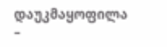დაუკმაყოფილა –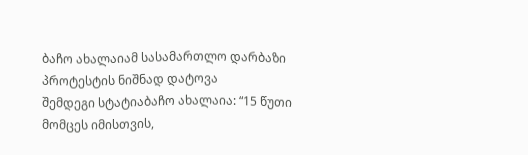ბაჩო ახალაიამ სასამართლო დარბაზი პროტესტის ნიშნად დატოვა
შემდეგი სტატიაბაჩო ახალაია: “15 წუთი მომცეს იმისთვის,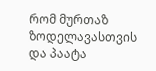რომ მურთაზ ზოდელავასთვის და პაატა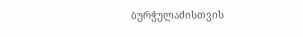ბურჭულაძისთვის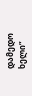დამედო ხელი”